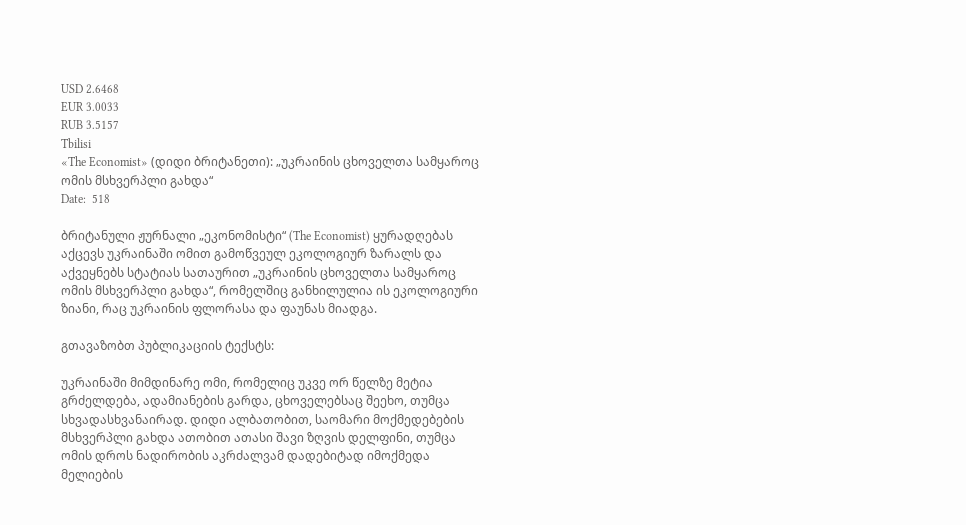USD 2.6468
EUR 3.0033
RUB 3.5157
Tbilisi
«The Economist» (დიდი ბრიტანეთი): „უკრაინის ცხოველთა სამყაროც ომის მსხვერპლი გახდა“
Date:  518

ბრიტანული ჟურნალი „ეკონომისტი“ (The Economist) ყურადღებას აქცევს უკრაინაში ომით გამოწვეულ ეკოლოგიურ ზარალს და აქვეყნებს სტატიას სათაურით „უკრაინის ცხოველთა სამყაროც ომის მსხვერპლი გახდა“, რომელშიც განხილულია ის ეკოლოგიური ზიანი, რაც უკრაინის ფლორასა და ფაუნას მიადგა.

გთავაზობთ პუბლიკაციის ტექსტს:

უკრაინაში მიმდინარე ომი, რომელიც უკვე ორ წელზე მეტია გრძელდება, ადამიანების გარდა, ცხოველებსაც შეეხო, თუმცა სხვადასხვანაირად. დიდი ალბათობით, საომარი მოქმედებების მსხვერპლი გახდა ათობით ათასი შავი ზღვის დელფინი, თუმცა ომის დროს ნადირობის აკრძალვამ დადებიტად იმოქმედა მელიების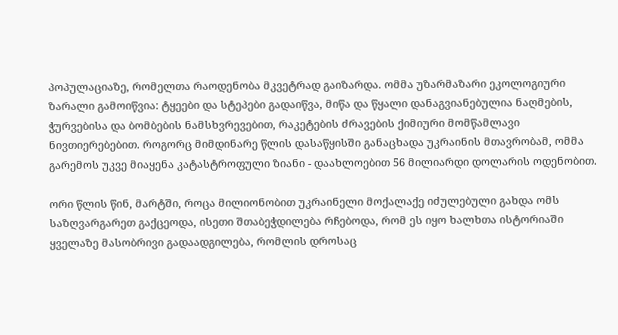პოპულაციაზე, რომელთა რაოდენობა მკვეტრად გაიზარდა. ომმა უზარმაზარი ეკოლოგიური ზარალი გამოიწვია: ტყეები და სტეპები გადაიწვა, მიწა და წყალი დანაგვიანებულია ნაღმების, ჭურვებისა და ბომბების ნამსხვრევებით, რაკეტების ძრავების ქიმიური მომწამლავი ნივთიერებებით. როგორც მიმდინარე წლის დასაწყისში განაცხადა უკრაინის მთავრობამ, ომმა გარემოს უკვე მიაყენა კატასტროფული ზიანი - დაახლოებით 56 მილიარდი დოლარის ოდენობით.

ორი წლის წინ, მარტში, როცა მილიონობით უკრაინელი მოქალაქე იძულებული გახდა ომს საზღვარგარეთ გაქცეოდა, ისეთი შთაბეჭდილება რჩებოდა, რომ ეს იყო ხალხთა ისტორიაში ყველაზე მასობრივი გადაადგილება, რომლის დროსაც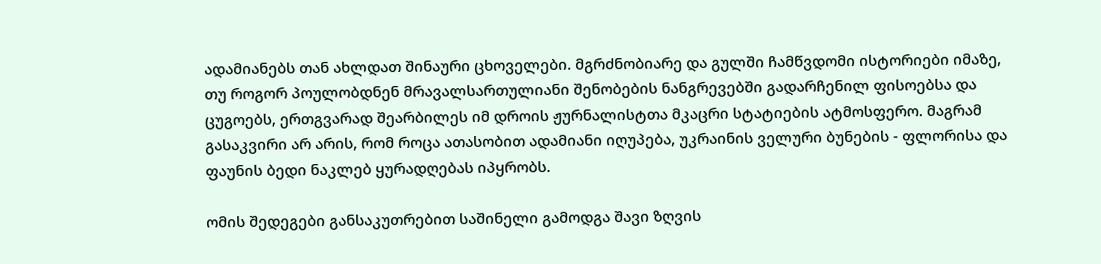ადამიანებს თან ახლდათ შინაური ცხოველები. მგრძნობიარე და გულში ჩამწვდომი ისტორიები იმაზე, თუ როგორ პოულობდნენ მრავალსართულიანი შენობების ნანგრევებში გადარჩენილ ფისოებსა და ცუგოებს, ერთგვარად შეარბილეს იმ დროის ჟურნალისტთა მკაცრი სტატიების ატმოსფერო. მაგრამ გასაკვირი არ არის, რომ როცა ათასობით ადამიანი იღუპება, უკრაინის ველური ბუნების - ფლორისა და ფაუნის ბედი ნაკლებ ყურადღებას იპყრობს.

ომის შედეგები განსაკუთრებით საშინელი გამოდგა შავი ზღვის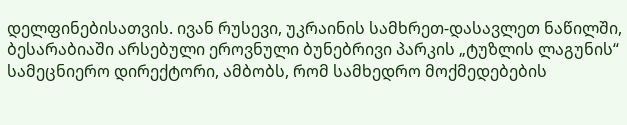დელფინებისათვის. ივან რუსევი, უკრაინის სამხრეთ-დასავლეთ ნაწილში, ბესარაბიაში არსებული ეროვნული ბუნებრივი პარკის „ტუზლის ლაგუნის“ სამეცნიერო დირექტორი, ამბობს, რომ სამხედრო მოქმედებების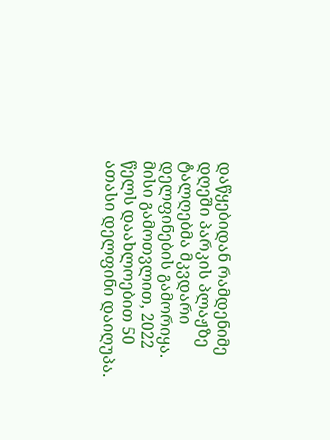დაწყებიდან რამდენიმე დღეში პარკის პლაჟზე ტალღებმა მკვდარი დელფინების გამორიყა. მისი გამოთვლით, 2022 წელს დაახლოებით 50 ათასი დელფინი დაიღუპა.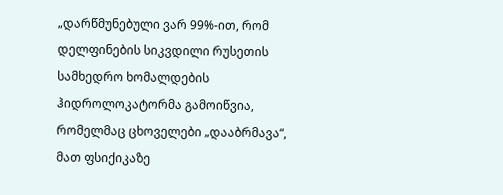„დარწმუნებული ვარ 99%-ით, რომ დელფინების სიკვდილი რუსეთის სამხედრო ხომალდების ჰიდროლოკატორმა გამოიწვია, რომელმაც ცხოველები „დააბრმავა“, მათ ფსიქიკაზე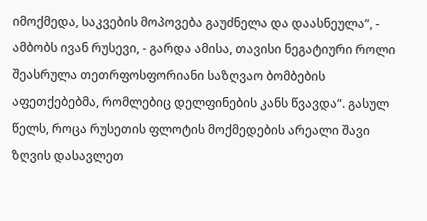იმოქმედა, საკვების მოპოვება გაუძნელა და დაასნეულა“, - ამბობს ივან რუსევი, - გარდა ამისა, თავისი ნეგატიური როლი შეასრულა თეთრფოსფორიანი საზღვაო ბომბების აფეთქებებმა, რომლებიც დელფინების კანს წვავდა“. გასულ წელს, როცა რუსეთის ფლოტის მოქმედების არეალი შავი ზღვის დასავლეთ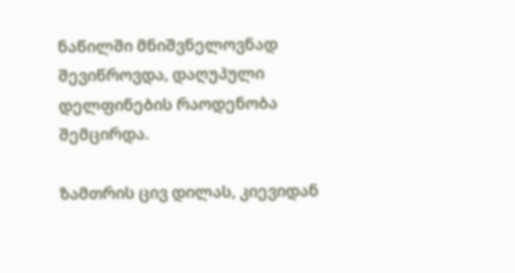ნაწილში მნიშვნელოვნად შევიწროვდა, დაღუპული დელფინების რაოდენობა შემცირდა.

ზამთრის ცივ დილას, კიევიდან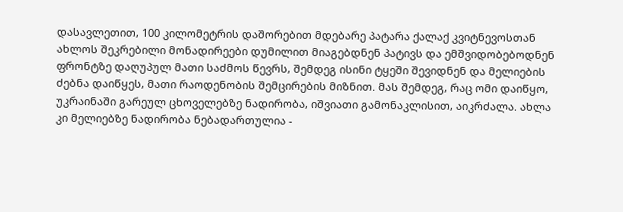დასავლეთით, 100 კილომეტრის დაშორებით მდებარე პატარა ქალაქ კვიტნევოსთან ახლოს შეკრებილი მონადირეები დუმილით მიაგებდნენ პატივს და ემშვიდობებოდნენ ფრონტზე დაღუპულ მათი საძმოს წევრს, შემდეგ ისინი ტყეში შევიდნენ და მელიების ძებნა დაიწყეს, მათი რაოდენობის შემცირების მიზნით. მას შემდეგ, რაც ომი დაიწყო, უკრაინაში გარეულ ცხოველებზე ნადირობა, იშვიათი გამონაკლისით, აიკრძალა. ახლა კი მელიებზე ნადირობა ნებადართულია -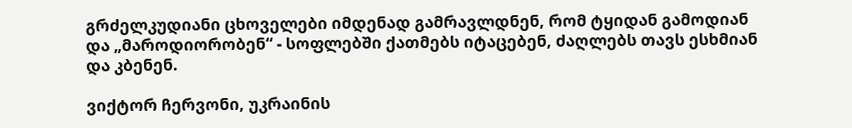გრძელკუდიანი ცხოველები იმდენად გამრავლდნენ, რომ ტყიდან გამოდიან და „მაროდიორობენ“ - სოფლებში ქათმებს იტაცებენ, ძაღლებს თავს ესხმიან და კბენენ.

ვიქტორ ჩერვონი, უკრაინის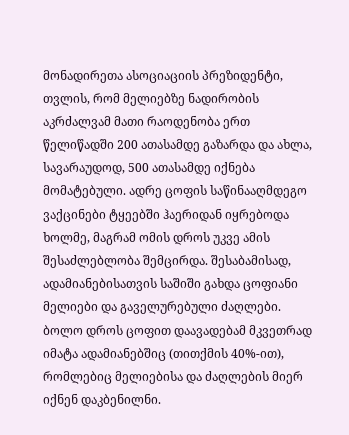მონადირეთა ასოციაციის პრეზიდენტი, თვლის, რომ მელიებზე ნადირობის აკრძალვამ მათი რაოდენობა ერთ წელიწადში 200 ათასამდე გაზარდა და ახლა, სავარაუდოდ, 500 ათასამდე იქნება მომატებული. ადრე ცოფის საწინააღმდეგო ვაქცინები ტყეებში ჰაერიდან იყრებოდა ხოლმე, მაგრამ ომის დროს უკვე ამის შესაძლებლობა შემცირდა. შესაბამისად, ადამიანებისათვის საშიში გახდა ცოფიანი მელიები და გაველურებული ძაღლები. ბოლო დროს ცოფით დაავადებამ მკვეთრად იმატა ადამიანებშიც (თითქმის 40%-ით), რომლებიც მელიებისა და ძაღლების მიერ იქნენ დაკბენილნი.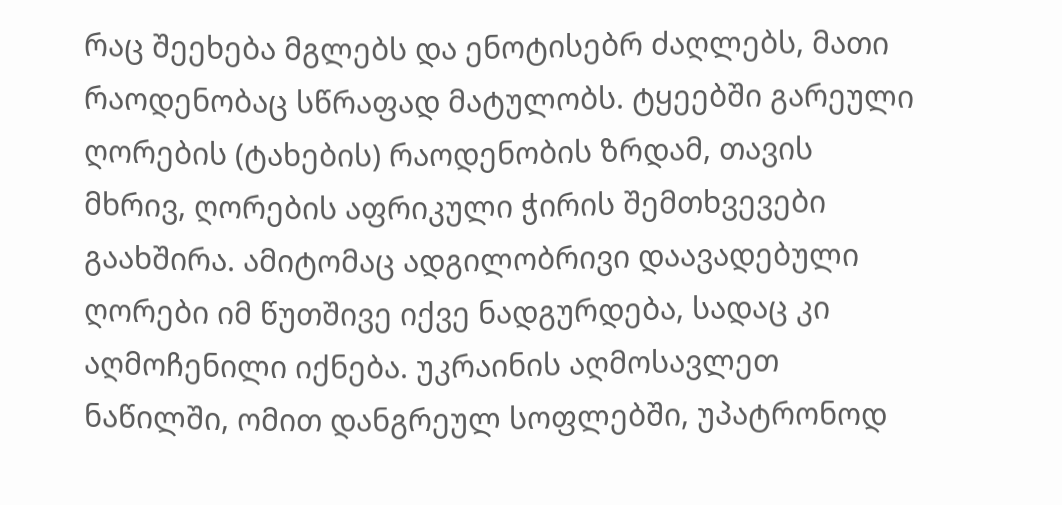რაც შეეხება მგლებს და ენოტისებრ ძაღლებს, მათი რაოდენობაც სწრაფად მატულობს. ტყეებში გარეული ღორების (ტახების) რაოდენობის ზრდამ, თავის მხრივ, ღორების აფრიკული ჭირის შემთხვევები გაახშირა. ამიტომაც ადგილობრივი დაავადებული ღორები იმ წუთშივე იქვე ნადგურდება, სადაც კი აღმოჩენილი იქნება. უკრაინის აღმოსავლეთ ნაწილში, ომით დანგრეულ სოფლებში, უპატრონოდ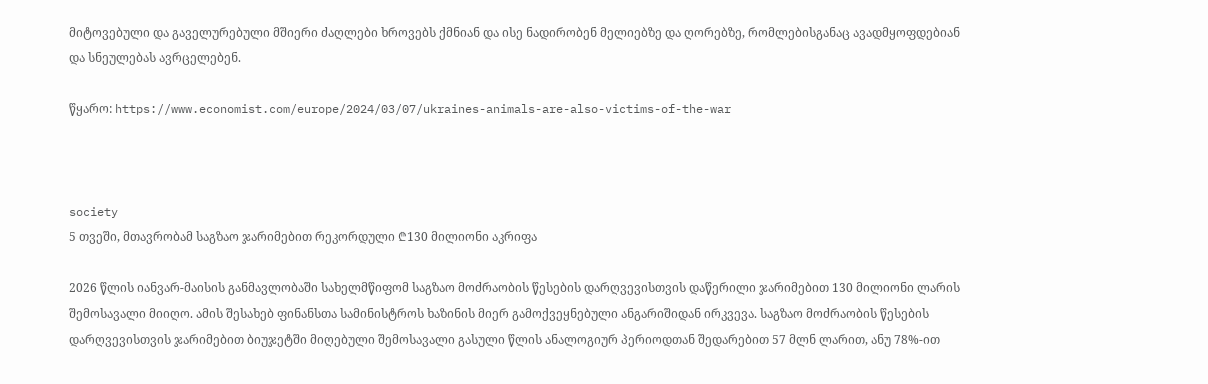მიტოვებული და გაველურებული მშიერი ძაღლები ხროვებს ქმნიან და ისე ნადირობენ მელიებზე და ღორებზე, რომლებისგანაც ავადმყოფდებიან და სნეულებას ავრცელებენ.

წყარო: https://www.economist.com/europe/2024/03/07/ukraines-animals-are-also-victims-of-the-war



society
5 თვეში, მთავრობამ საგზაო ჯარიმებით რეკორდული ₾130 მილიონი აკრიფა

2026 წლის იანვარ-მაისის განმავლობაში სახელმწიფომ საგზაო მოძრაობის წესების დარღვევისთვის დაწერილი ჯარიმებით 130 მილიონი ლარის შემოსავალი მიიღო. ამის შესახებ ფინანსთა სამინისტროს ხაზინის მიერ გამოქვეყნებული ანგარიშიდან ირკვევა. საგზაო მოძრაობის წესების დარღვევისთვის ჯარიმებით ბიუჯეტში მიღებული შემოსავალი გასული წლის ანალოგიურ პერიოდთან შედარებით 57 მლნ ლარით, ანუ 78%-ით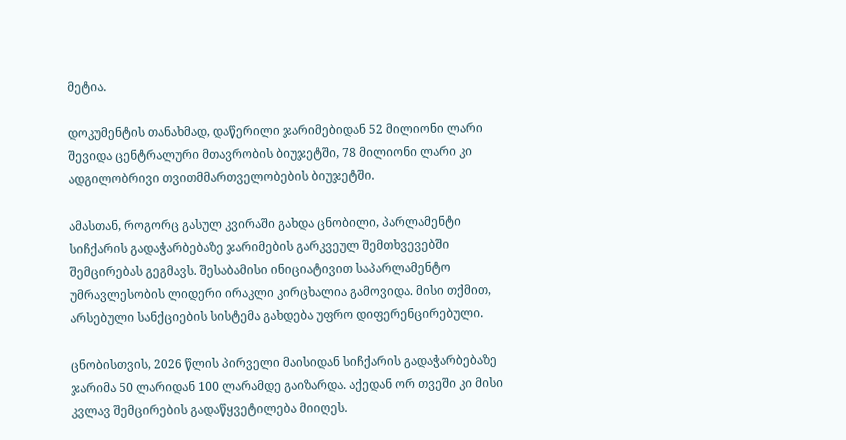მეტია.

დოკუმენტის თანახმად, დაწერილი ჯარიმებიდან 52 მილიონი ლარი შევიდა ცენტრალური მთავრობის ბიუჯეტში, 78 მილიონი ლარი კი ადგილობრივი თვითმმართველობების ბიუჯეტში.

ამასთან, როგორც გასულ კვირაში გახდა ცნობილი, პარლამენტი სიჩქარის გადაჭარბებაზე ჯარიმების გარკვეულ შემთხვევებში შემცირებას გეგმავს. შესაბამისი ინიციატივით საპარლამენტო უმრავლესობის ლიდერი ირაკლი კირცხალია გამოვიდა. მისი თქმით, არსებული სანქციების სისტემა გახდება უფრო დიფერენცირებული.

ცნობისთვის, 2026 წლის პირველი მაისიდან სიჩქარის გადაჭარბებაზე ჯარიმა 50 ლარიდან 100 ლარამდე გაიზარდა. აქედან ორ თვეში კი მისი კვლავ შემცირების გადაწყვეტილება მიიღეს.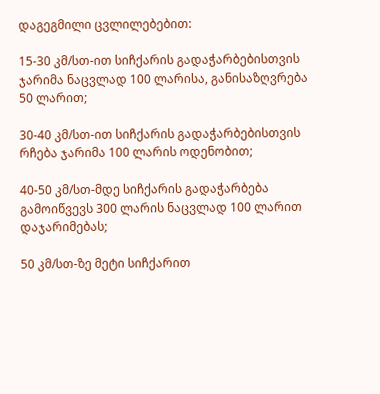დაგეგმილი ცვლილებებით:

15-30 კმ/სთ-ით სიჩქარის გადაჭარბებისთვის ჯარიმა ნაცვლად 100 ლარისა, განისაზღვრება 50 ლარით;

30-40 კმ/სთ-ით სიჩქარის გადაჭარბებისთვის რჩება ჯარიმა 100 ლარის ოდენობით;

40-50 კმ/სთ-მდე სიჩქარის გადაჭარბება გამოიწვევს 300 ლარის ნაცვლად 100 ლარით დაჯარიმებას;

50 კმ/სთ-ზე მეტი სიჩქარით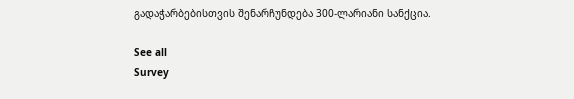გადაჭარბებისთვის შენარჩუნდება 300-ლარიანი სანქცია.

See all
Survey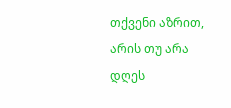თქვენი აზრით, არის თუ არა დღეს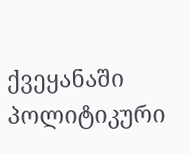ქვეყანაში პოლიტიკური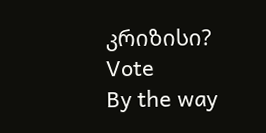კრიზისი?
Vote
By the way